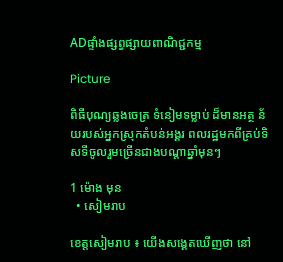ADផ្ទាំងផ្សព្វផ្សាយពាណិជ្ជកម្ម

Picture

ពិធីបុណ្យឆ្លងចេត្រ ទំនៀមទម្លាប់ ដ៏មានអត្ថ ន័យរបស់អ្នកស្រុកតំបន់អង្គរ ពលរដ្ឋមកពីគ្រប់ទិសទីចូលរួមច្រើនជាងបណ្តាឆ្នាំមុនៗ

1 ម៉ោង មុន
  • សៀមរាប

ខេត្តសៀមរាប ៖ យើងសង្គេតឃើញថា នៅ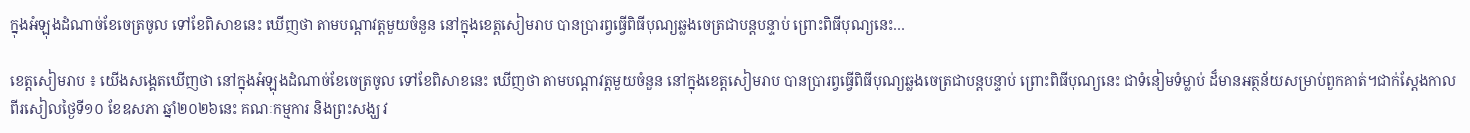ក្នុងអំឡុងដំណាច់ខែចេត្រចូល ទៅខែពិសាខនេះ ឃើញថា តាមបណ្តាវត្តមួយចំនួន នៅក្នុងខេត្តសៀមរាប បានប្រារព្វធ្វើពិធីបុណ្យឆ្លងចេត្រជាបន្តបន្ទាប់ ព្រោះពិធីបុណ្យនេះ…

ខេត្តសៀមរាប ៖ យើងសង្គេតឃើញថា នៅក្នុងអំឡុងដំណាច់ខែចេត្រចូល ទៅខែពិសាខនេះ ឃើញថា តាមបណ្តាវត្តមួយចំនួន នៅក្នុងខេត្តសៀមរាប បានប្រារព្វធ្វើពិធីបុណ្យឆ្លងចេត្រជាបន្តបន្ទាប់ ព្រោះពិធីបុណ្យនេះ ជាទំនៀមទំម្លាប់ ដ៏មានអត្ថន័យសម្រាប់ពួកគាត់។ជាក់ស្តែងកាលពីរសៀលថ្ងៃទី១០ ខែឧសភា ឆ្នាំ២០២៦នេះ គណៈកម្មការ និងព្រះសង្ឃ វ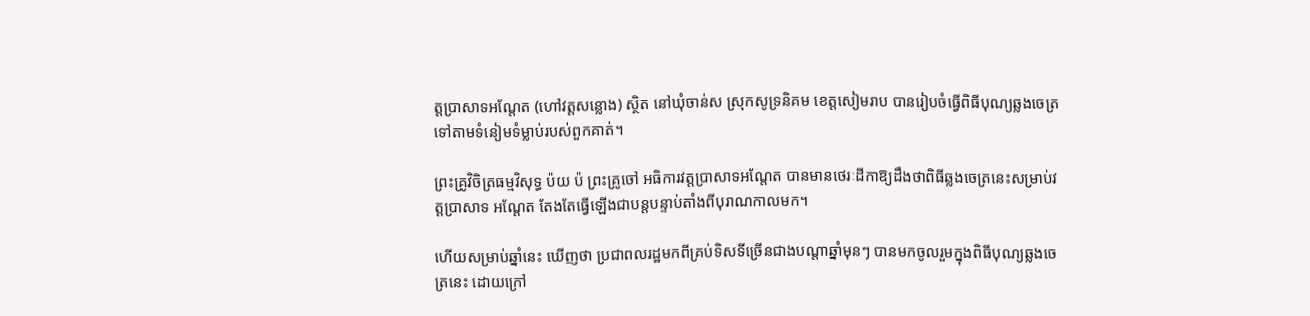ត្តប្រាសាទអណ្តែត (ហៅវត្តសន្លោង) ស្ថិត នៅឃុំចាន់ស ស្រុកសូទ្រនិគម ខេត្តសៀមរាប បានរៀបចំធ្វើពិធីបុណ្យឆ្លងចេត្រ ទៅតាមទំនៀមទំម្លាប់របស់ពួកគាត់។

ព្រះគ្រូវិចិត្រធម្មវិសុទ្ធ ប៉យ ប៉ ព្រះគ្រូចៅ អធិការវត្តប្រាសាទអណ្តែត បានមានថេរៈដីកាឱ្យដឹងថាពិធីឆ្លងចេត្រនេះសម្រាប់វត្តប្រាសាទ អណ្តែត តែងតែធ្វើឡើងជាបន្តបន្ទាប់តាំងពីបុរាណកាលមក។

ហើយសម្រាប់ឆ្នាំនេះ ឃើញថា ប្រជាពលរដ្ឋមកពីគ្រប់ទិសទីច្រើនជាងបណ្តាឆ្នាំមុនៗ បានមកចូលរួមក្នុងពិធីបុណ្យឆ្លងចេត្រនេះ ដោយក្រៅ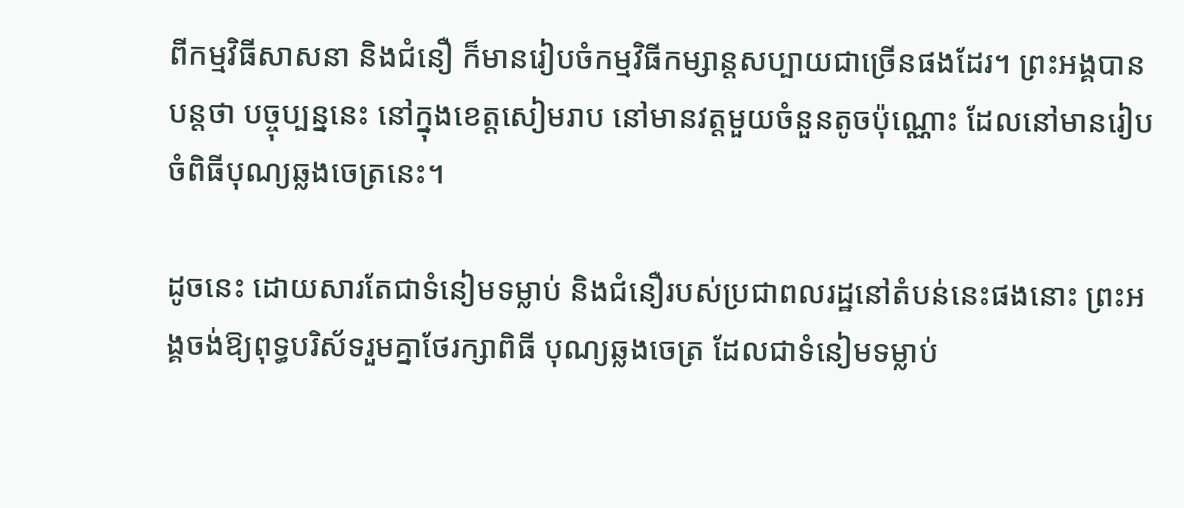ពីកម្មវិធីសាសនា និងជំនឿ ក៏មានរៀបចំកម្មវិធីកម្សាន្តសប្បាយជាច្រើនផងដែរ។ ព្រះអង្គបានបន្តថា បច្ចុប្បន្ននេះ នៅក្នុងខេត្តសៀមរាប នៅមានវត្តមួយចំនួនតូចប៉ុណ្ណោះ ដែលនៅមានរៀបចំពិធីបុណ្យឆ្លងចេត្រនេះ។

ដូចនេះ ដោយសារតែជាទំនៀមទម្លាប់ និងជំនឿរបស់ប្រជាពលរដ្ឋនៅតំបន់នេះផងនោះ ព្រះអង្គចង់ឱ្យពុទ្ធបរិស័ទរួមគ្នាថែរក្សាពិធី បុណ្យឆ្លងចេត្រ ដែលជាទំនៀមទម្លាប់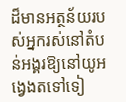ដ៏មានអត្ថន័យរបស់អ្នករស់នៅតំបន់អង្គរឱ្យនៅយូអង្វេងតទៅទៀ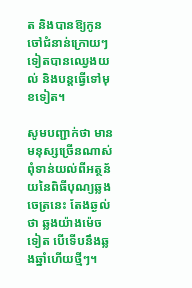ត និងបានឱ្យកូនចៅជំនាន់ក្រោយៗទៀតបានឈ្វេងយល់ និងបន្តធ្វើទៅមុខទៀត។

សូមបញ្ជាក់ថា មានមនុស្សច្រើនណាស់ ពុំទាន់យល់ពីអត្ថន័យនៃពិធីបុណ្យឆ្លងចេត្រនេះ តែងឆ្ងល់ថា ឆ្លងយ៉ាងម៉េចទៀត បើទើបនឹងឆ្លងឆ្នាំហើយថ្មីៗ។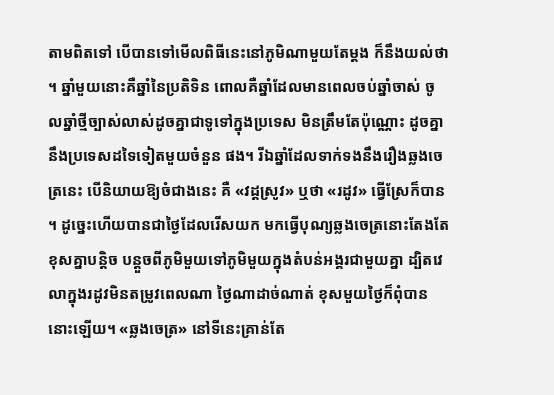តាមពិតទៅ បើបានទៅមើលពិធីនេះនៅភូមិណាមួយតែម្តង ក៏នឹងយល់ថា។ ឆ្នាំមួយនោះគឺឆ្នាំនៃប្រតិទិន ពោលគឺឆ្នាំដែលមានពេលចប់ឆ្នាំចាស់ ចូលឆ្នាំថ្មីច្បាស់លាស់ដូចគ្នាជាទូទៅក្នុងប្រទេស មិនត្រឹមតែប៉ុណ្ណោះ ដូចគ្នានឹងប្រទេសដទៃទៀតមួយចំនួន ផង។ រីឯឆ្នាំដែលទាក់ទងនឹងរឿងឆ្លងចេត្រនេះ បើនិយាយឱ្យចំជាងនេះ គឺ «វដ្តស្រូវ» ឬថា «រដូវ» ធ្វើស្រែក៏បាន។ ដូច្នេះហើយបានជាថ្ងៃដែលរើសយក មកធ្វើបុណ្យឆ្លងចេត្រនោះតែងតែខុសគ្នាបន្តិច បន្តួចពីភូមិមួយទៅភូមិមួយក្នុងតំបន់អង្គរជាមួយគ្នា ដ្បិតវេលាក្នុងរដូវមិនតម្រូវពេលណា ថ្ងៃណាដាច់ណាត់ ខុសមួយថ្ងៃក៏ពុំបាននោះឡើយ។ «ឆ្លងចេត្រ» នៅទីនេះគ្រាន់តែ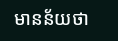មានន័យថា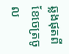ឆ្លងផុតពីខែចេត្រចូល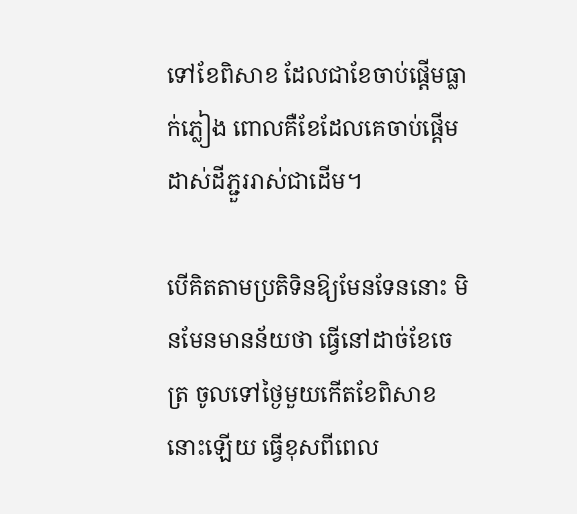ទៅខែពិសាខ ដែលជាខែចាប់ផ្តើមធ្លាក់ភ្លៀង ពោលគឺខែដែលគេចាប់ផ្តើមដាស់ដីភ្ជួររាស់ជាដើម។

បើគិតតាមប្រតិទិនឱ្យមែនទែននោះ មិនមែនមានន័យថា ធ្វើនៅដាច់ខែចេត្រ ចូលទៅថ្ងៃមួយកើតខែពិសាខនោះឡើយ ធ្វើខុសពីពេល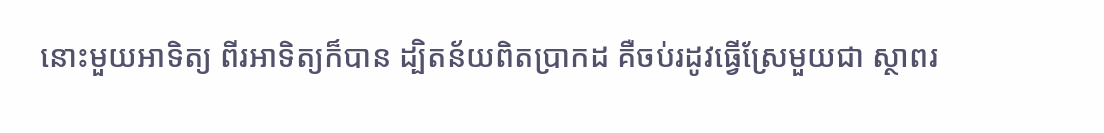នោះមួយអាទិត្យ ពីរអាទិត្យក៏បាន ដ្បិតន័យពិតប្រាកដ គឺចប់រដូវធ្វើស្រែមួយជា ស្ថាពរ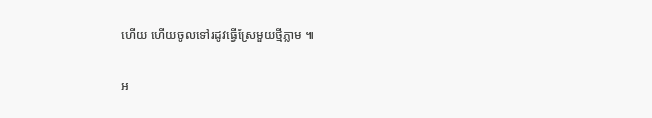ហើយ ហើយចូលទៅរដូវធ្វើស្រែមួយថ្មីភ្លាម ៕

អ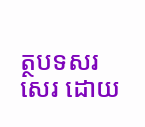ត្ថបទសរសេរ ដោយ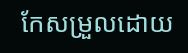កែសម្រួលដោយ